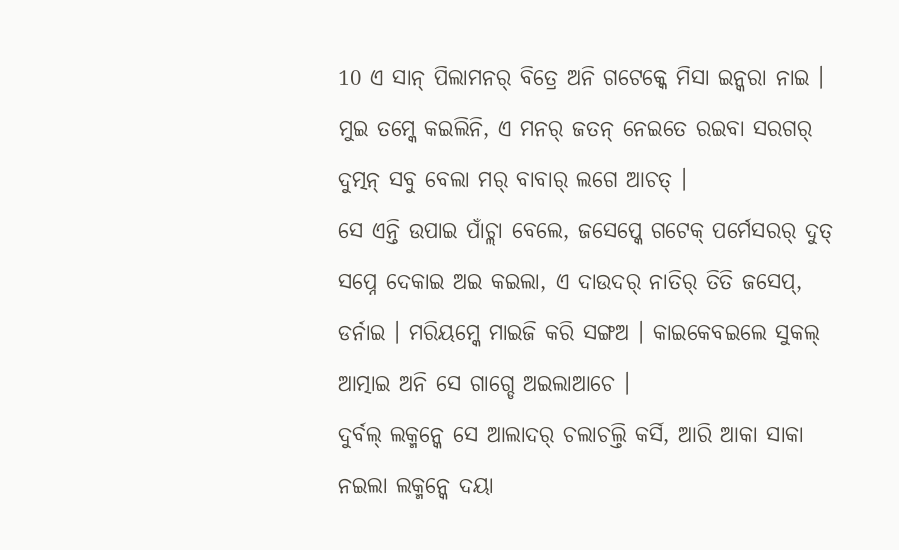10 ଏ ସାନ୍ ପିଲାମନର୍ ବିତ୍ରେ ଅନି ଗଟେକ୍କେ ମିସା ଇନ୍କରା ନାଇ । ମୁଇ ତମ୍କେ କଇଲିନି, ଏ ମନର୍ ଜତନ୍ ନେଇତେ ରଇବା ସରଗର୍ ଦୁତ୍ମନ୍ ସବୁ ବେଲା ମର୍ ବାବାର୍ ଲଗେ ଆଚତ୍ ।
ସେ ଏନ୍ତି ଉପାଇ ପାଁଚ୍ଲା ବେଲେ, ଜସେପ୍କେ ଗଟେକ୍ ପର୍ମେସରର୍ ଦୁତ୍ ସପ୍ନେ ଦେକାଇ ଅଇ କଇଲା, ଏ ଦାଉଦର୍ ନାତିର୍ ତିତି ଜସେପ୍, ଡର୍ନାଇ । ମରିୟମ୍କେ ମାଇଜି କରି ସଙ୍ଗଅ । କାଇକେବଇଲେ ସୁକଲ୍ ଆତ୍ମାଇ ଅନି ସେ ଗାଗ୍ଡେ ଅଇଲାଆଚେ ।
ଦୁର୍ବଲ୍ ଲକ୍ମନ୍କେ ସେ ଆଲାଦର୍ ଚଲାଚଲ୍ତି କର୍ସି, ଆରି ଆକା ସାକା ନଇଲା ଲକ୍ମନ୍କେ ଦୟା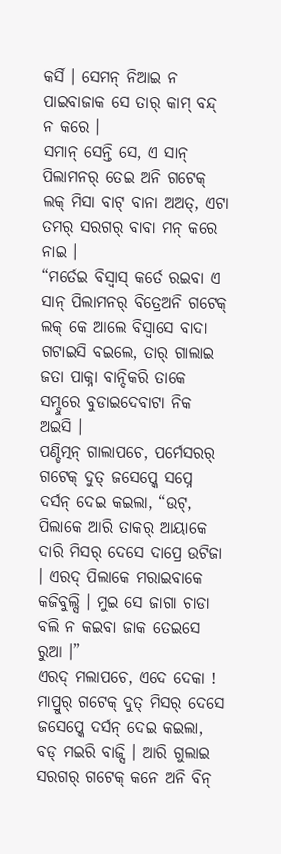କର୍ସି । ସେମନ୍ ନିଆଇ ନ ପାଇବାଜାକ ସେ ତାର୍ କାମ୍ ବନ୍ଦ୍ ନ କରେ ।
ସମାନ୍ ସେନ୍ତି ସେ, ଏ ସାନ୍ ପିଲାମନର୍ ତେଇ ଅନି ଗଟେକ୍ ଲକ୍ ମିସା ବାଟ୍ ବାନା ଅଅତ୍, ଏଟା ତମର୍ ସରଗର୍ ବାବା ମନ୍ କରେ ନାଇ ।
“ମର୍ତେଇ ବିସ୍ବାସ୍ କର୍ତେ ରଇବା ଏ ସାନ୍ ପିଲାମନର୍ ବିତ୍ରେଅନି ଗଟେକ୍ ଲକ୍ କେ ଆଲେ ବିସ୍ବାସେ ବାଦା ଗଟାଇସି ବଇଲେ, ତାର୍ ଗାଲାଇ ଜତା ପାକ୍ନା ବାନ୍ଦିକରି ତାକେ ସମ୍ଦୁରେ ବୁଡାଇଦେବାଟା ନିକ ଅଇସି ।
ପଣ୍ଡିତ୍ମନ୍ ଗାଲାପଚେ, ପର୍ମେସରର୍ ଗଟେକ୍ ଦୁତ୍ ଜସେପ୍କେ ସପ୍ନେ ଦର୍ସନ୍ ଦେଇ କଇଲା, “ଉଟ୍, ପିଲାକେ ଆରି ତାକର୍ ଆୟାକେ ଦାରି ମିସର୍ ଦେସେ ଦାପ୍ରେ ଉଟିଜା । ଏରଦ୍ ପିଲାକେ ମରାଇବାକେ କଜିବୁଲ୍ସି । ମୁଇ ସେ ଜାଗା ଚାଡା ବଲି ନ କଇବା ଜାକ ତେଇସେ ରୁଆ ।”
ଏରଦ୍ ମଲାପଚେ, ଏଦେ ଦେକା ! ମାପ୍ରୁର୍ ଗଟେକ୍ ଦୁତ୍ ମିସର୍ ଦେସେ ଜସେପ୍କେ ଦର୍ସନ୍ ଦେଇ କଇଲା,
ବଡ୍ ମଇରି ବାଜ୍ସି । ଆରି ଗୁଲାଇ ସରଗର୍ ଗଟେକ୍ କନେ ଅନି ବିନ୍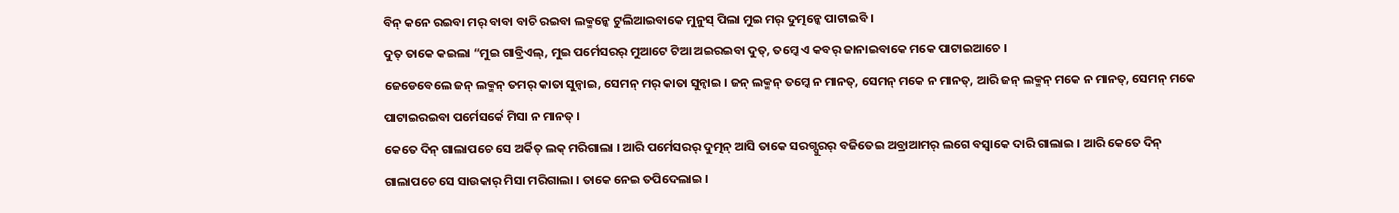ବିନ୍ କନେ ରଇବା ମର୍ ବାବା ବାଚି ରଇବା ଲକ୍ମନ୍କେ ଟୁଲିଆଇବାକେ ମୁନୁସ୍ ପିଲା ମୁଇ ମର୍ ଦୁତ୍ମନ୍କେ ପାଟାଇବି ।
ଦୁତ୍ ତାକେ କଇଲା “ମୁଇ ଗାବ୍ରିଏଲ୍, ମୁଇ ପର୍ମେସରର୍ ମୁଆଟେ ଟିଆ ଅଇରଇବା ଦୁତ୍, ତମ୍କେ ଏ କବର୍ ଜାନାଇବାକେ ମକେ ପାଟାଇଆଚେ ।
ଜେଡେବେଲେ ଜନ୍ ଲକ୍ମନ୍ ତମର୍ କାତା ସୁନ୍ବାଇ, ସେମନ୍ ମର୍ କାତା ସୁନ୍ବାଇ । ଜନ୍ ଲକ୍ମନ୍ ତମ୍କେ ନ ମାନତ୍, ସେମନ୍ ମକେ ନ ମାନତ୍, ଆରି ଜନ୍ ଲକ୍ମନ୍ ମକେ ନ ମାନତ୍, ସେମନ୍ ମକେ ପାଟାଇରଇବା ପର୍ମେସର୍କେ ମିସା ନ ମାନତ୍ ।
କେତେ ଦିନ୍ ଗାଲାପଚେ ସେ ଅର୍କିତ୍ ଲକ୍ ମରିଗାଲା । ଆରି ପର୍ମେସରର୍ ଦୁତ୍ମନ୍ ଆସି ତାକେ ସରଗ୍ପୁରର୍ ବଜିତେଇ ଅବ୍ରାଆମର୍ ଲଗେ ବସ୍ବାକେ ଦାରି ଗାଲାଇ । ଆରି କେତେ ଦିନ୍ ଗାଲାପଚେ ସେ ସାଉକାର୍ ମିସା ମରିଗାଲା । ତାକେ ନେଇ ତପିଦେଲାଇ ।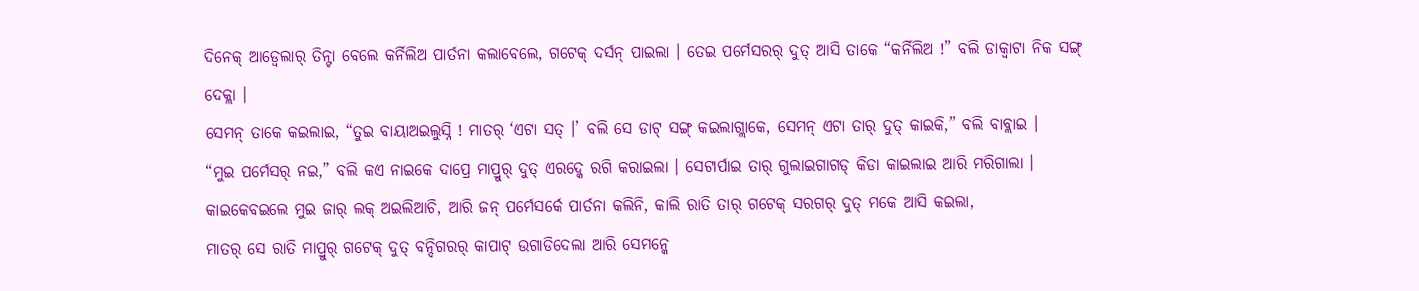ଦିନେକ୍ ଆଡ୍ବେଲାର୍ ତିନ୍ଟା ବେଲେ କର୍ନିଲିଅ ପାର୍ତନା କଲାବେଲେ, ଗଟେକ୍ ଦର୍ସନ୍ ପାଇଲା । ତେଇ ପର୍ମେସରର୍ ଦୁତ୍ ଆସି ତାକେ “କର୍ନିଲିଅ !” ବଲି ଡାକ୍ବାଟା ନିକ ସଙ୍ଗ୍ ଦେକ୍ଲା ।
ସେମନ୍ ତାକେ କଇଲାଇ, “ତୁଇ ବାୟାଅଇଲୁସ୍ନି ! ମାତର୍ ‘ଏଟା ସତ୍ ।’ ବଲି ସେ ଡାଟ୍ ସଙ୍ଗ୍ କଇଲାଗ୍ଲାକେ, ସେମନ୍ ଏଟା ତାର୍ ଦୁତ୍ କାଇକି,” ବଲି ବାବ୍ଲାଇ ।
“ମୁଇ ପର୍ମେସର୍ ନଇ,” ବଲି କଏ ନାଇକେ ଦାପ୍ରେ ମାପ୍ରୁର୍ ଦୁତ୍ ଏରଦ୍କେ ରଗି କରାଇଲା । ସେଟାର୍ପାଇ ତାର୍ ଗୁଲାଇଗାଗଡ୍ କିଡା କାଇଲାଇ ଆରି ମରିଗାଲା ।
କାଇକେବଇଲେ ମୁଇ ଜାର୍ ଲକ୍ ଅଇଲିଆଚି, ଆରି ଜନ୍ ପର୍ମେସର୍କେ ପାର୍ତନା କଲିନି, କାଲି ରାତି ତାର୍ ଗଟେକ୍ ସରଗର୍ ଦୁତ୍ ମକେ ଆସି କଇଲା,
ମାତର୍ ସେ ରାତି ମାପ୍ରୁର୍ ଗଟେକ୍ ଦୁତ୍ ବନ୍ଦିଗରର୍ କାପାଟ୍ ଉଗାଡିଦେଲା ଆରି ସେମନ୍କେ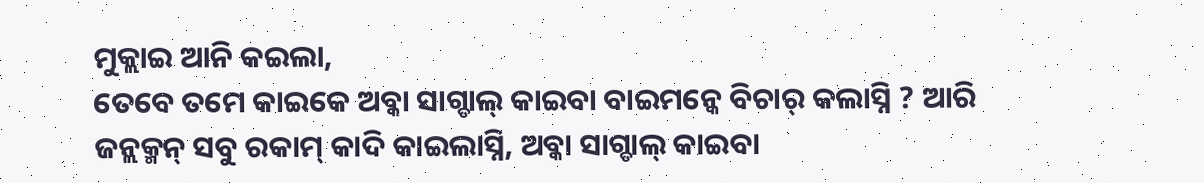ମୁକ୍ଲାଇ ଆନି କଇଲା,
ତେବେ ତମେ କାଇକେ ଅବ୍କା ସାଗ୍ଡାଲ୍ କାଇବା ବାଇମନ୍କେ ବିଚାର୍ କଲାସ୍ନି ? ଆରି ଜନ୍ଲକ୍ମନ୍ ସବୁ ରକାମ୍ କାଦି କାଇଲାସ୍ନି, ଅବ୍କା ସାଗ୍ଡାଲ୍ କାଇବା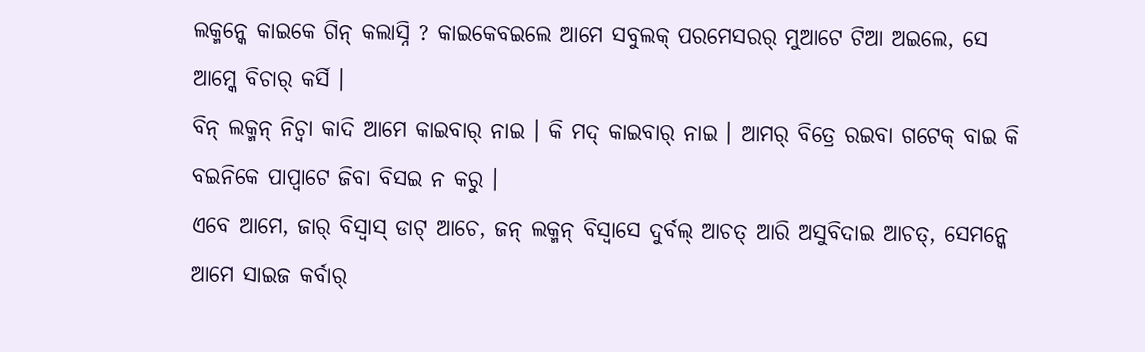ଲକ୍ମନ୍କେ କାଇକେ ଗିନ୍ କଲାସ୍ନି ? କାଇକେବଇଲେ ଆମେ ସବୁଲକ୍ ପରମେସରର୍ ମୁଆଟେ ଟିଆ ଅଇଲେ, ସେ ଆମ୍କେ ବିଚାର୍ କର୍ସି ।
ବିନ୍ ଲକ୍ମନ୍ ନିଚ୍ବା କାଦି ଆମେ କାଇବାର୍ ନାଇ । କି ମଦ୍ କାଇବାର୍ ନାଇ । ଆମର୍ ବିତ୍ରେ ରଇବା ଗଟେକ୍ ବାଇ କି ବଇନିକେ ପାପ୍ବାଟେ ଜିବା ବିସଇ ନ କରୁ ।
ଏବେ ଆମେ, ଜାର୍ ବିସ୍ବାସ୍ ଡାଟ୍ ଆଚେ, ଜନ୍ ଲକ୍ମନ୍ ବିସ୍ବାସେ ଦୁର୍ବଲ୍ ଆଚତ୍ ଆରି ଅସୁବିଦାଇ ଆଚତ୍, ସେମନ୍କେ ଆମେ ସାଇଜ କର୍ବାର୍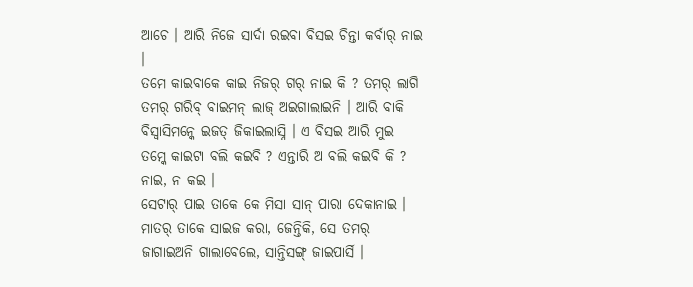ଆଚେ । ଆରି ନିଜେ ସାର୍ଦା ରଇବା ବିସଇ ଚିନ୍ତା କର୍ବାର୍ ନାଇ ।
ତମେ କାଇବାକେ କାଇ ନିଜର୍ ଗର୍ ନାଇ କି ? ତମର୍ ଲାଗି ତମର୍ ଗରିବ୍ ବାଇମନ୍ ଲାଜ୍ ଅଇଗାଲାଇନି । ଆରି ବାକି ବିସ୍ବାସିମନ୍କେ ଇଜତ୍ ଜିକାଇଲାସ୍ନି । ଏ ବିସଇ ଆରି ମୁଇ ତମ୍କେ କାଇଟା ବଲି କଇବି ? ଏନ୍ତାରି ଅ ବଲି କଇବି କି ? ନାଇ, ନ କଇ ।
ସେଟାର୍ ପାଇ ତାକେ କେ ମିସା ସାନ୍ ପାରା ଦେକାନାଇ । ମାତର୍ ତାକେ ସାଇଜ କରା, ଜେନ୍ତିକି, ସେ ତମର୍ ଜାଗାଇଅନି ଗାଲାବେଲେ, ସାନ୍ତିସଙ୍ଗ୍ ଜାଇପାର୍ସି ।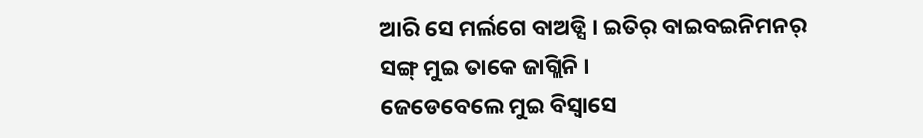ଆରି ସେ ମର୍ଲଗେ ବାଅଡ୍ସି । ଇତିର୍ ବାଇବଇନିମନର୍ ସଙ୍ଗ୍ ମୁଇ ତାକେ ଜାଗ୍ଲିନି ।
ଜେଡେବେଲେ ମୁଇ ବିସ୍ବାସେ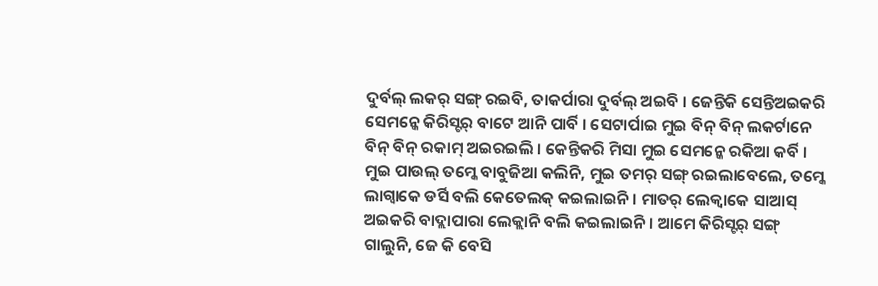ଦୁର୍ବଲ୍ ଲକର୍ ସଙ୍ଗ୍ ରଇବି, ତାକର୍ପାରା ଦୁର୍ବଲ୍ ଅଇବି । ଜେନ୍ତିକି ସେନ୍ତିଅଇକରି ସେମନ୍କେ କିରିସ୍ଟର୍ ବାଟେ ଆନି ପାର୍ବି । ସେଟାର୍ପାଇ ମୁଇ ବିନ୍ ବିନ୍ ଲକର୍ଟାନେ ବିନ୍ ବିନ୍ ରକାମ୍ ଅଇରଇଲି । କେନ୍ତିକରି ମିସା ମୁଇ ସେମନ୍କେ ରକିଆ କର୍ବି ।
ମୁଇ ପାଉଲ୍ ତମ୍କେ ବାବୁଜିଆ କଲିନି, ମୁଇ ତମର୍ ସଙ୍ଗ୍ ରଇଲାବେଲେ, ତମ୍କେ ଲାଗ୍ବାକେ ଡର୍ସି ବଲି କେତେଲକ୍ କଇଲାଇନି । ମାତର୍ ଲେକ୍ବାକେ ସାଆସ୍ ଅଇକରି ବାଦ୍ଲାପାରା ଲେକ୍ଲାନି ବଲି କଇଲାଇନି । ଆମେ କିରିସ୍ଟର୍ ସଙ୍ଗ୍ ଗାଲୁନି, ଜେ କି ବେସି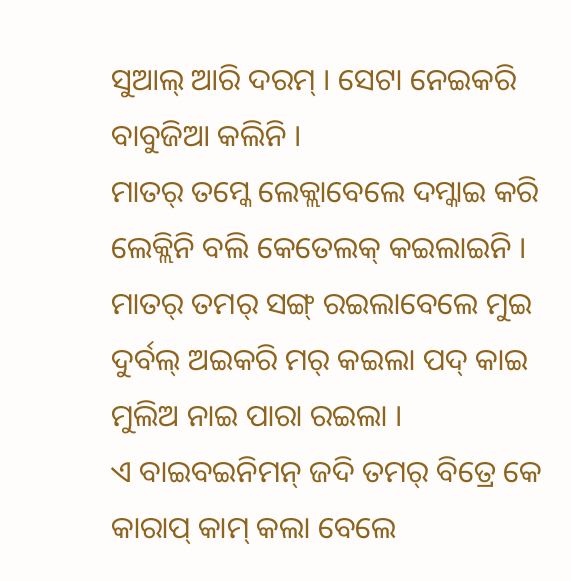ସୁଆଲ୍ ଆରି ଦରମ୍ । ସେଟା ନେଇକରି ବାବୁଜିଆ କଲିନି ।
ମାତର୍ ତମ୍କେ ଲେକ୍ଲାବେଲେ ଦମ୍କାଇ କରି ଲେକ୍ଲିନି ବଲି କେତେଲକ୍ କଇଲାଇନି । ମାତର୍ ତମର୍ ସଙ୍ଗ୍ ରଇଲାବେଲେ ମୁଇ ଦୁର୍ବଲ୍ ଅଇକରି ମର୍ କଇଲା ପଦ୍ କାଇ ମୁଲିଅ ନାଇ ପାରା ରଇଲା ।
ଏ ବାଇବଇନିମନ୍ ଜଦି ତମର୍ ବିତ୍ରେ କେ କାରାପ୍ କାମ୍ କଲା ବେଲେ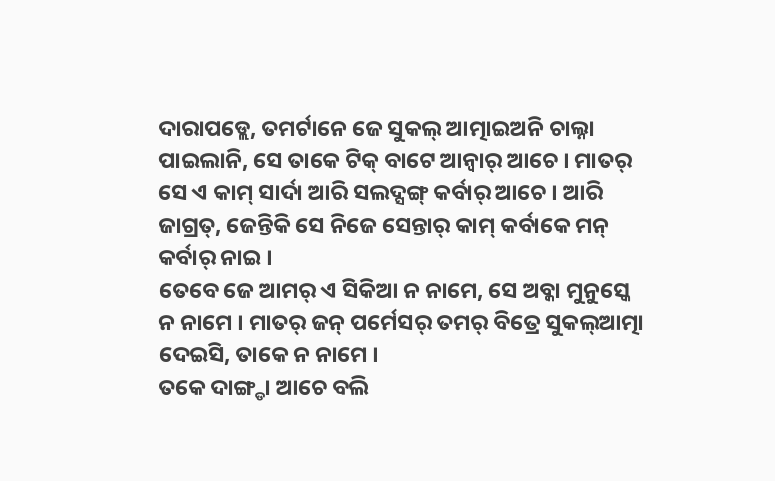ଦାରାପଡ୍ଲେ, ତମର୍ଟାନେ ଜେ ସୁକଲ୍ ଆତ୍ମାଇଅନି ଚାଲ୍ନା ପାଇଲାନି, ସେ ତାକେ ଟିକ୍ ବାଟେ ଆନ୍ବାର୍ ଆଚେ । ମାତର୍ ସେ ଏ କାମ୍ ସାର୍ଦା ଆରି ସଲଦ୍ସଙ୍ଗ୍ କର୍ବାର୍ ଆଚେ । ଆରି ଜାଗ୍ରତ୍, ଜେନ୍ତିକି ସେ ନିଜେ ସେନ୍ତାର୍ କାମ୍ କର୍ବାକେ ମନ୍ କର୍ବାର୍ ନାଇ ।
ତେବେ ଜେ ଆମର୍ ଏ ସିକିଆ ନ ନାମେ, ସେ ଅବ୍କା ମୁନୁସ୍କେ ନ ନାମେ । ମାତର୍ ଜନ୍ ପର୍ମେସର୍ ତମର୍ ବିତ୍ରେ ସୁକଲ୍ଆତ୍ମା ଦେଇସି, ତାକେ ନ ନାମେ ।
ତକେ ଦାଙ୍ଗ୍ଡା ଆଚେ ବଲି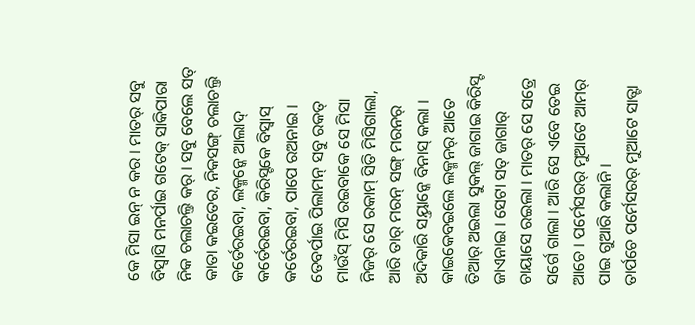କେ ମିସା ଇନ୍ ନ କର । ମାତର୍ ସବୁ ବିସ୍ବାସି ମନର୍ପାଇ ଗଟେକ୍ ସାକିପାରା ନିକ ଚଲାଚଲ୍ତି କର୍ । ସବୁ ବେଲେ ସତ୍ କାତା କଇତେର, ନିକସଙ୍ଗ୍ ଚଲାଚଲ୍ତି କର୍ତେରଇବା, ଲକ୍ମନ୍କେ ଆଲାଦ୍ କର୍ତେରଇବା, କିରିସ୍ଟକେ ବିସ୍ବାସ୍ କର୍ତେରଇବା, ପାପେ ରଅନାଇ ।
ତେବର୍ପାଇ ପିଲାମନ୍ ସବୁ ରକତ୍ ମାଉଁସ୍ ମିସି ରଇବାକେ ସେ ମିସା ନିଜର୍ ସେ ରକାମ୍ ସିତି ମିସିଗାଲା, ଆରି ତାର୍ ମରନ୍ ସଙ୍ଗ୍ ମରନର୍ ଅଦିକାରି ସୟ୍ତାନ୍କେ ବିନାସ୍ କଲା ।
କାଇକେବଇଲେ ଲକ୍ମନର୍ ଆତେ ତିଆର୍ ଅଇଲା ସୁକଲ୍ ଜାଗାଇ କିରିସ୍ଟ ଜାଏନାଇ । ସେଟା ସତ୍ ଜାଗାର୍ ଚାୟାସେ ରଇଲା । ମାତର୍ ସେ ସତ୍ରେ ସର୍ଗେ ଗାଲା । ଆରି ସେ ଏବେ ତେଇ ଆଚେ । ପର୍ମେସରର୍ ମୁଆଟେ ଆମର୍ ପାଇ ଗୁଆରି କଲାନି ।
ତାର୍ପଚେ ପର୍ମେସରର୍ ମୁଆଟେ ସାତ୍ଟା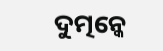ଦୁତ୍ମନ୍କେ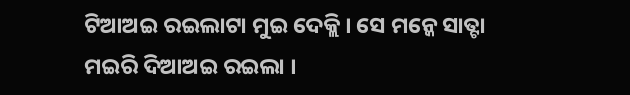ଟିଆଅଇ ରଇଲାଟା ମୁଇ ଦେକ୍ଲି । ସେ ମନ୍କେ ସାତ୍ଟା ମଇରି ଦିଆଅଇ ରଇଲା ।